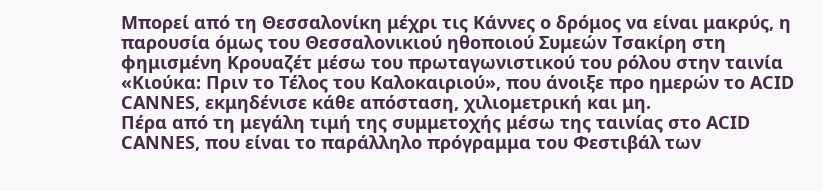Μπορεί από τη Θεσσαλονίκη μέχρι τις Κάννες ο δρόμος να είναι μακρύς, η παρουσία όμως του Θεσσαλονικιού ηθοποιού Συμεών Τσακίρη στη φημισμένη Κρουαζέτ μέσω του πρωταγωνιστικού του ρόλου στην ταινία «Κιούκα: Πριν το Τέλος του Καλοκαιριού», που άνοιξε προ ημερών το ACID CANNES, εκμηδένισε κάθε απόσταση, χιλιομετρική και μη.
Πέρα από τη μεγάλη τιμή της συμμετοχής μέσω της ταινίας στο ACID CANNES, που είναι το παράλληλο πρόγραμμα του Φεστιβάλ των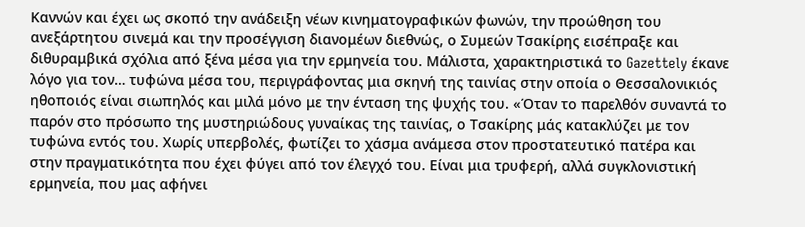Καννών και έχει ως σκοπό την ανάδειξη νέων κινηματογραφικών φωνών, την προώθηση του ανεξάρτητου σινεμά και την προσέγγιση διανομέων διεθνώς, ο Συμεών Τσακίρης εισέπραξε και διθυραμβικά σχόλια από ξένα μέσα για την ερμηνεία του. Μάλιστα, χαρακτηριστικά το Gazettely έκανε λόγο για τον… τυφώνα μέσα του, περιγράφοντας μια σκηνή της ταινίας στην οποία ο Θεσσαλονικιός ηθοποιός είναι σιωπηλός και μιλά μόνο με την ένταση της ψυχής του. «Όταν το παρελθόν συναντά το παρόν στο πρόσωπο της μυστηριώδους γυναίκας της ταινίας, ο Τσακίρης μάς κατακλύζει με τον τυφώνα εντός του. Χωρίς υπερβολές, φωτίζει το χάσμα ανάμεσα στον προστατευτικό πατέρα και στην πραγματικότητα που έχει φύγει από τον έλεγχό του. Είναι μια τρυφερή, αλλά συγκλονιστική ερμηνεία, που μας αφήνει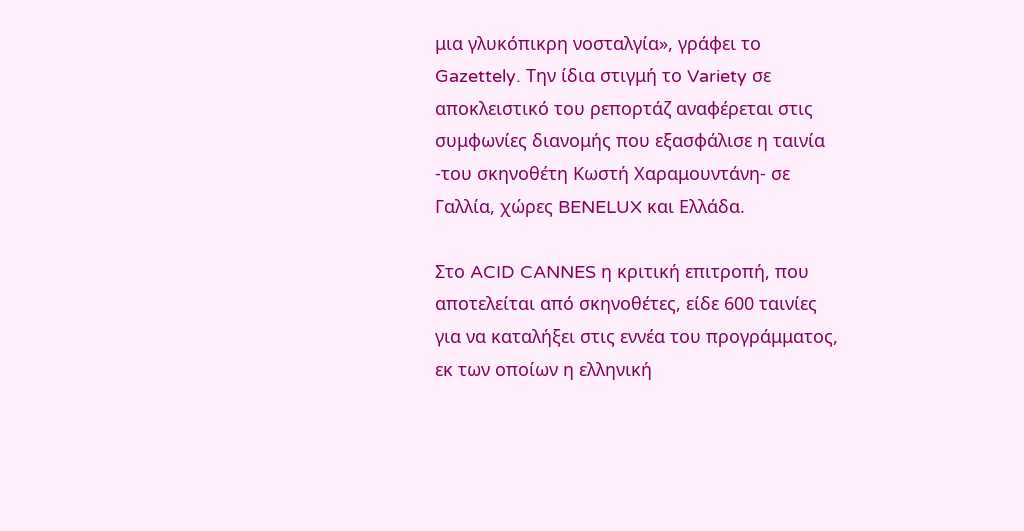μια γλυκόπικρη νοσταλγία», γράφει το Gazettely. Την ίδια στιγμή το Variety σε αποκλειστικό του ρεπορτάζ αναφέρεται στις συμφωνίες διανομής που εξασφάλισε η ταινία -του σκηνοθέτη Κωστή Χαραμουντάνη- σε Γαλλία, χώρες BENELUX και Ελλάδα.

Στο ACID CANNES η κριτική επιτροπή, που αποτελείται από σκηνοθέτες, είδε 600 ταινίες για να καταλήξει στις εννέα του προγράμματος, εκ των οποίων η ελληνική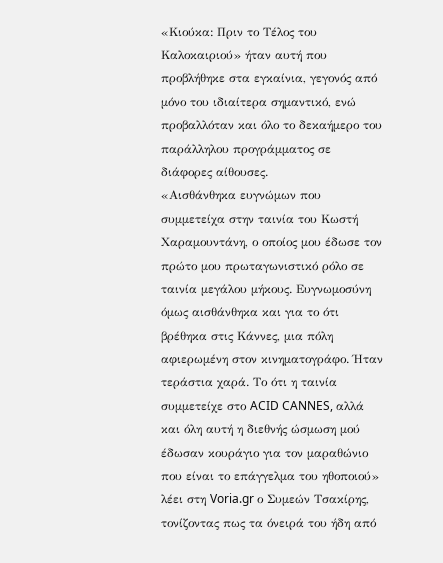«Κιούκα: Πριν το Τέλος του Καλοκαιριού» ήταν αυτή που προβλήθηκε στα εγκαίνια, γεγονός από μόνο του ιδιαίτερα σημαντικό, ενώ προβαλλόταν και όλο το δεκαήμερο του παράλληλου προγράμματος σε διάφορες αίθουσες.
«Αισθάνθηκα ευγνώμων που συμμετείχα στην ταινία του Κωστή Χαραμουντάνη, ο οποίος μου έδωσε τον πρώτο μου πρωταγωνιστικό ρόλο σε ταινία μεγάλου μήκους. Ευγνωμοσύνη όμως αισθάνθηκα και για το ότι βρέθηκα στις Κάννες, μια πόλη αφιερωμένη στον κινηματογράφο. Ήταν τεράστια χαρά. Το ότι η ταινία συμμετείχε στο ACID CANNES, αλλά και όλη αυτή η διεθνής ώσμωση μού έδωσαν κουράγιο για τον μαραθώνιο που είναι το επάγγελμα του ηθοποιού» λέει στη Voria.gr ο Συμεών Τσακίρης, τονίζοντας πως τα όνειρά του ήδη από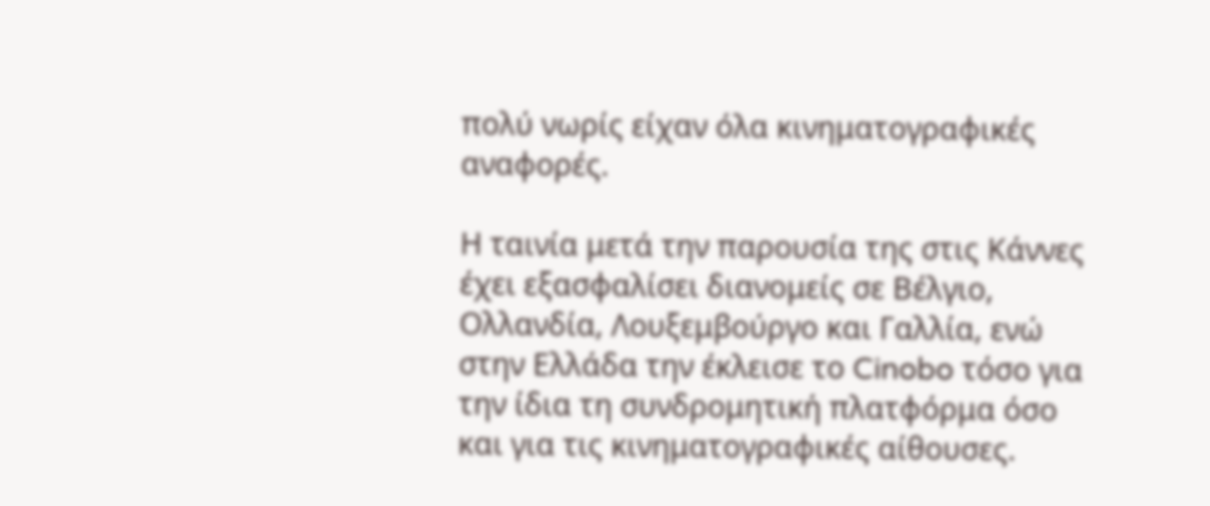πολύ νωρίς είχαν όλα κινηματογραφικές αναφορές.

Η ταινία μετά την παρουσία της στις Κάννες έχει εξασφαλίσει διανομείς σε Βέλγιο, Ολλανδία, Λουξεμβούργο και Γαλλία, ενώ στην Ελλάδα την έκλεισε το Cinobo τόσο για την ίδια τη συνδρομητική πλατφόρμα όσο και για τις κινηματογραφικές αίθουσες.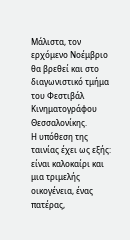Μάλιστα, τον ερχόμενο Νοέμβριο θα βρεθεί και στο διαγωνιστικό τμήμα του Φεστιβάλ Κινηματογράφου Θεσσαλονίκης.
Η υπόθεση της ταινίας έχει ως εξής: είναι καλοκαίρι και μια τριμελής οικογένεια, ένας πατέρας,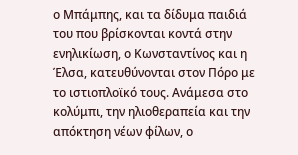ο Μπάμπης, και τα δίδυμα παιδιά του που βρίσκονται κοντά στην ενηλικίωση, ο Κωνσταντίνος και η Έλσα, κατευθύνονται στον Πόρο με το ιστιοπλοϊκό τους. Ανάμεσα στο κολύμπι, την ηλιοθεραπεία και την απόκτηση νέων φίλων, ο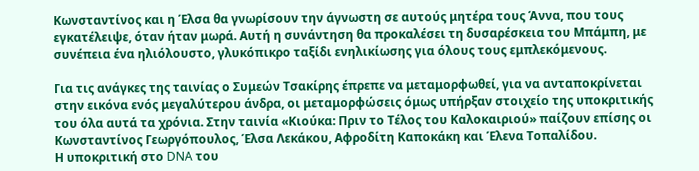Κωνσταντίνος και η Έλσα θα γνωρίσουν την άγνωστη σε αυτούς μητέρα τους Άννα, που τους εγκατέλειψε, όταν ήταν μωρά. Αυτή η συνάντηση θα προκαλέσει τη δυσαρέσκεια του Μπάμπη, με συνέπεια ένα ηλιόλουστο, γλυκόπικρο ταξίδι ενηλικίωσης για όλους τους εμπλεκόμενους.

Για τις ανάγκες της ταινίας ο Συμεών Τσακίρης έπρεπε να μεταμορφωθεί, για να ανταποκρίνεται στην εικόνα ενός μεγαλύτερου άνδρα, οι μεταμορφώσεις όμως υπήρξαν στοιχείο της υποκριτικής του όλα αυτά τα χρόνια. Στην ταινία «Κιούκα: Πριν το Τέλος του Καλοκαιριού» παίζουν επίσης οι Κωνσταντίνος Γεωργόπουλος, Έλσα Λεκάκου, Αφροδίτη Καποκάκη και Έλενα Τοπαλίδου.
Η υποκριτική στο DNA του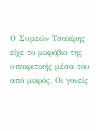Ο Συμεών Τσακίρης είχε το μικρόβιο της υποκριτικής μέσα του από μικρός. Οι γονείς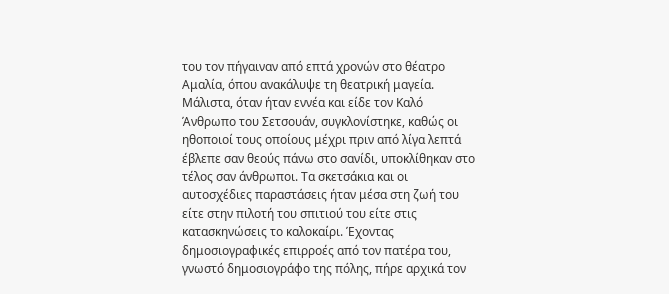του τον πήγαιναν από επτά χρονών στο θέατρο Αμαλία, όπου ανακάλυψε τη θεατρική μαγεία. Μάλιστα, όταν ήταν εννέα και είδε τον Καλό Άνθρωπο του Σετσουάν, συγκλονίστηκε, καθώς οι ηθοποιοί τους οποίους μέχρι πριν από λίγα λεπτά έβλεπε σαν θεούς πάνω στο σανίδι, υποκλίθηκαν στο τέλος σαν άνθρωποι. Τα σκετσάκια και οι αυτοσχέδιες παραστάσεις ήταν μέσα στη ζωή του είτε στην πιλοτή του σπιτιού του είτε στις κατασκηνώσεις το καλοκαίρι. Έχοντας δημοσιογραφικές επιρροές από τον πατέρα του, γνωστό δημοσιογράφο της πόλης, πήρε αρχικά τον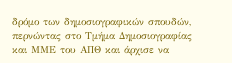δρόμο των δημοσιογραφικών σπουδών, περνώντας στο Τμήμα Δημοσιογραφίας και ΜΜΕ του ΑΠΘ και άρχισε να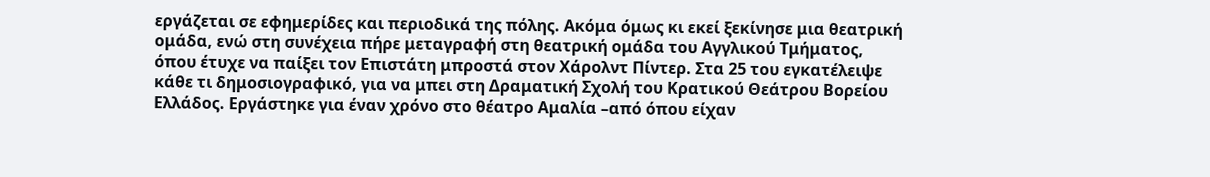εργάζεται σε εφημερίδες και περιοδικά της πόλης. Ακόμα όμως κι εκεί ξεκίνησε μια θεατρική ομάδα, ενώ στη συνέχεια πήρε μεταγραφή στη θεατρική ομάδα του Αγγλικού Τμήματος, όπου έτυχε να παίξει τον Επιστάτη μπροστά στον Χάρολντ Πίντερ. Στα 25 του εγκατέλειψε κάθε τι δημοσιογραφικό, για να μπει στη Δραματική Σχολή του Κρατικού Θεάτρου Βορείου Ελλάδος. Εργάστηκε για έναν χρόνο στο θέατρο Αμαλία –από όπου είχαν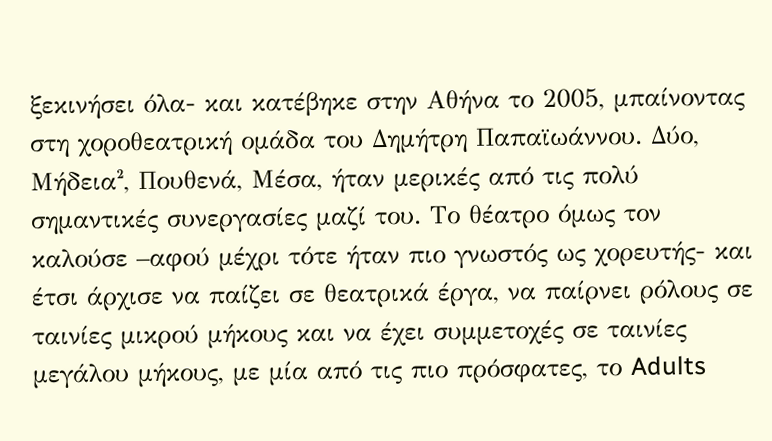ξεκινήσει όλα- και κατέβηκε στην Αθήνα το 2005, μπαίνοντας στη χοροθεατρική ομάδα του Δημήτρη Παπαϊωάννου. Δύο, Μήδεια², Πουθενά, Μέσα, ήταν μερικές από τις πολύ σημαντικές συνεργασίες μαζί του. Το θέατρο όμως τον καλούσε –αφού μέχρι τότε ήταν πιο γνωστός ως χορευτής- και έτσι άρχισε να παίζει σε θεατρικά έργα, να παίρνει ρόλους σε ταινίες μικρού μήκους και να έχει συμμετοχές σε ταινίες μεγάλου μήκους, με μία από τις πιο πρόσφατες, το Adults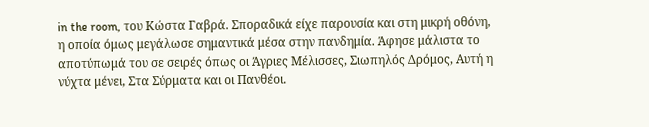in the room, του Κώστα Γαβρά. Σποραδικά είχε παρουσία και στη μικρή οθόνη, η οποία όμως μεγάλωσε σημαντικά μέσα στην πανδημία. Άφησε μάλιστα το αποτύπωμά του σε σειρές όπως οι Άγριες Μέλισσες, Σιωπηλός Δρόμος, Αυτή η νύχτα μένει, Στα Σύρματα και οι Πανθέοι.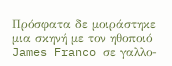Πρόσφατα δε μοιράστηκε μια σκηνή με τον ηθοποιό James Franco σε γαλλο-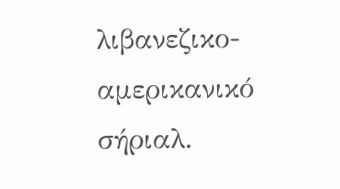λιβανεζικο-αμερικανικό σήριαλ.